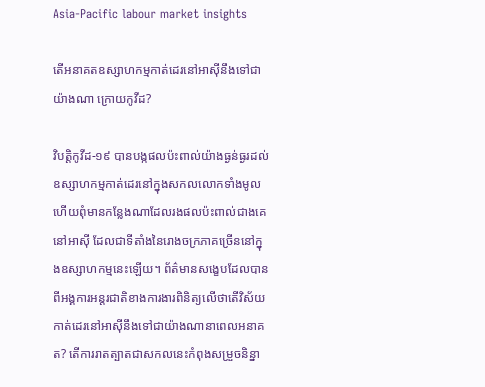Asia-Pacific labour market insights

តើអនាគតឧស្សាហកម្មកាត់ដេរនៅអាស៊ីនឹងទៅជាយ៉ាងណា ក្រោយកូវីដ?

វិបត្តិកូវីដ-១៩ បានបង្កផលប៉ះពាល់យ៉ាងធ្ងន់ធ្ងរដល់ឧស្សាហកម្មកាត់ដេរនៅក្នុងសកលលោកទាំងមូល ហើយពុំមានកន្លែងណាដែលរងផលប៉ះពាល់ជាងគេនៅអាស៊ី ដែលជាទីតាំងនៃរោងចក្រភាគច្រើននៅក្នុងឧស្សាហកម្មនេះឡើយ។ ព័ត៌មានសង្ខេបដែលបានពីអង្គការអន្តរជាតិខាងការងារពិនិត្យលើថាតើវិស័យកាត់ដេរនៅអាស៊ីនឹងទៅជាយ៉ាងណានាពេលអនាគត? តើការរាតត្បាតជាសកលនេះកំពុងសម្រួចនិន្នា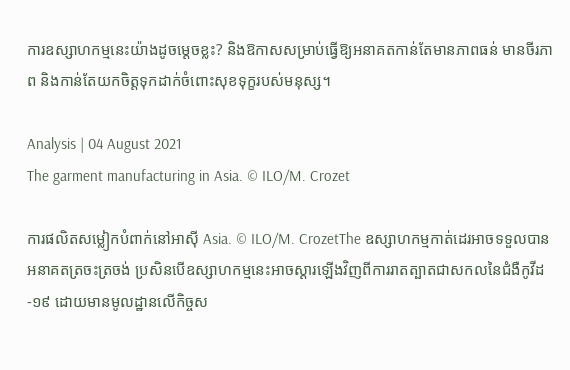ការឧស្សាហកម្មនេះយ៉ាងដូចម្ដេចខ្លះ? និងឱកាសសម្រាប់ធ្វើឱ្យអនាគតកាន់តែមានភាពធន់ មានចីរភាព និងកាន់តែយកចិត្តទុកដាក់ចំពោះសុខទុក្ខរបស់មនុស្ស។

Analysis | 04 August 2021
The garment manufacturing in Asia. © ILO/M. Crozet

ការផលិតសម្លៀកបំពាក់នៅអាស៊ី Asia. © ILO/M. CrozetThe ឧស្សាហកម្មកាត់ដេរអាចទទួលបានអនាគតត្រចះត្រចង់ ប្រសិនបើឧស្សាហកម្មនេះអាចស្ដារឡើងវិញពីការរាតត្បាតជាសកលនៃជំងឺកូវីដ-១៩ ដោយមានមូលដ្ឋានលើកិច្ចស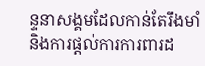ន្ទនាសង្គមដែលកាន់តែរឹងមាំ និងការផ្តល់ការការពារដ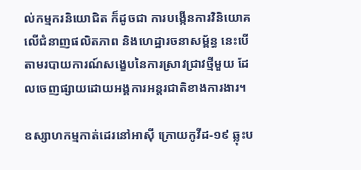ល់កម្មករនិយោជិត ក៏ដូចជា ការបង្កើនការវិនិយោគលើជំនាញផលិតភាព និងហេដ្ឋារចនាសម្ព័ន្ធ នេះបើតាមរបាយការណ៍សង្ខេបនៃការស្រាវជ្រាវថ្មីមួយ ដែលចេញផ្សាយដោយអង្គការអន្តរជាតិខាងការងារ។

ឧស្សាហកម្មកាត់ដេរនៅអាស៊ី ក្រោយកូវីដ-១៩ ឆ្លុះប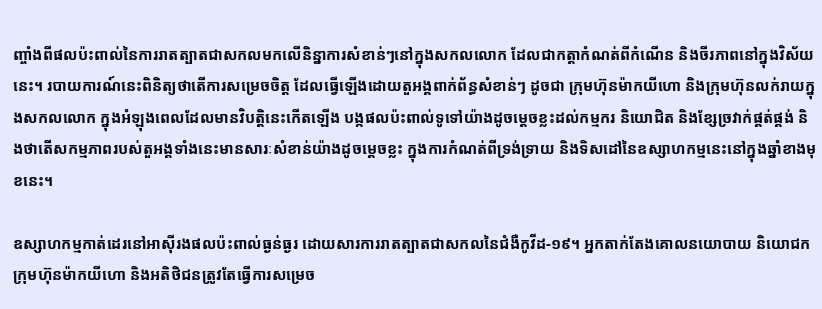ញ្ចាំងពីផលប៉ះពាល់នៃការរាតត្បាតជាសកលមកលើនិន្នាការសំខាន់ៗនៅក្នុងសកលលោក ដែលជាកត្តាកំណត់ពីកំណើន និងចីរភាពនៅក្នុងវិស័យនេះ។ របាយការណ៍នេះពិនិត្យថាតើការសម្រេចចិត្ត ដែលធ្វើឡើងដោយតួអង្គពាក់ព័ន្ធសំខាន់ៗ ដូចជា ក្រុមហ៊ុនម៉ាកយីហោ និងក្រុមហ៊ុនលក់រាយក្នុងសកលលោក ក្នុងអំឡុងពេលដែលមានវិបត្តិនេះកើតឡើង បង្កផលប៉ះពាល់ទូទៅយ៉ាងដូចម្តេចខ្លះដល់កម្មករ និយោជិត និងខ្សែច្រវាក់ផ្គត់ផ្គង់ និងថាតើសកម្មភាពរបស់តួអង្គទាំងនេះមានសារៈសំខាន់យ៉ាងដូចម្ដេចខ្លះ ក្នុងការកំណត់ពីទ្រង់ទ្រាយ និងទិសដៅនៃឧស្សាហកម្មនេះនៅក្នុងឆ្នាំខាងមុខនេះ។

ឧស្សាហកម្មកាត់ដេរនៅអាស៊ីរងផលប៉ះពាល់ធ្ងន់ធ្ងរ ដោយសារការរាតត្បាតជាសកលនៃជំងឺកូវីដ-១៩។ អ្នកតាក់តែងគោលនយោបាយ និយោជក ក្រុមហ៊ុនម៉ាកយីហោ និងអតិថិជនត្រូវតែធ្វើការសម្រេច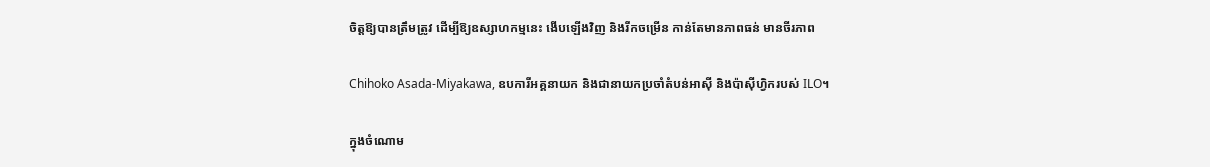ចិត្តឱ្យបានត្រឹមត្រូវ ដើម្បីឱ្យឧស្សាហកម្មនេះ ងើបឡើងវិញ និងរីកចម្រើន កាន់តែមានភាពធន់ មានចីរភាព

Chihoko Asada-Miyakawa, ឧបការីអគ្គនាយក និងជានាយកប្រចាំតំបន់អាស៊ី និងប៉ាស៊ីហ្វិករបស់ ILO។

ក្នុងចំណោម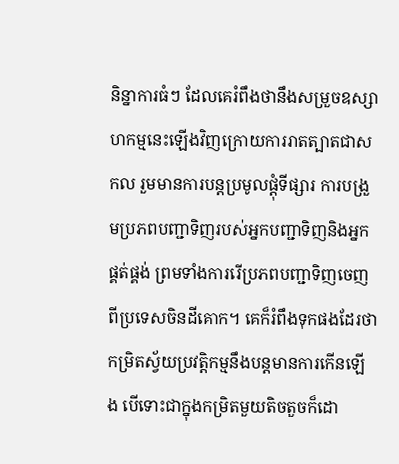និន្នាការធំៗ ដែលគេរំពឹងថានឹងសម្រួចឧស្សាហកម្មនេះឡើងវិញក្រោយការរាតត្បាតជាសកល រួមមានការបន្តប្រមូលផ្ដុំទីផ្សារ ការបង្រួមប្រភពបញ្ជាទិញរបស់អ្នកបញ្ជាទិញនិងអ្នកផ្គត់ផ្គង់ ព្រមទាំងការរើប្រភពបញ្ជាទិញចេញពីប្រទេសចិនដីគោក។ គេក៏រំពឹងទុកផងដែរថា កម្រិតស្វ័យប្រវត្តិកម្មនឹងបន្តមានការកើនឡើង បើទោះជាក្នុងកម្រិតមួយតិចតួចក៏ដោ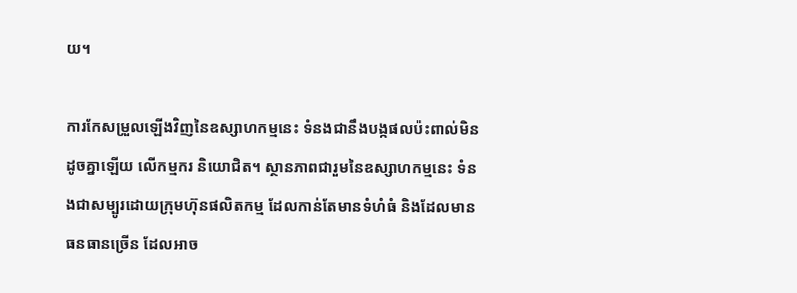យ។

ការកែសម្រួលឡើងវិញនៃឧស្សាហកម្មនេះ ទំនងជានឹងបង្កផលប៉ះពាល់មិនដូចគ្នាឡើយ លើកម្មករ និយោជិត។ ស្ថានភាពជារួមនៃឧស្សាហកម្មនេះ ទំនងជាសម្បូរដោយក្រុមហ៊ុនផលិតកម្ម ដែលកាន់តែមានទំហំធំ និងដែលមានធនធានច្រើន ដែលអាច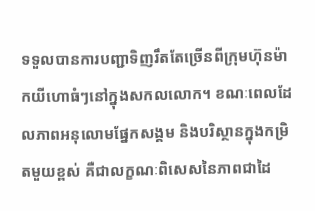ទទួលបានការបញ្ជាទិញរឹតតែច្រើនពីក្រុមហ៊ុនម៉ាកយីហោធំៗនៅក្នុងសកលលោក។ ខណៈពេលដែលភាពអនុលោមផ្នែកសង្គម និងបរិស្ថានក្នុងកម្រិតមួយខ្ពស់ គឺជាលក្ខណៈពិសេសនៃភាពជាដៃ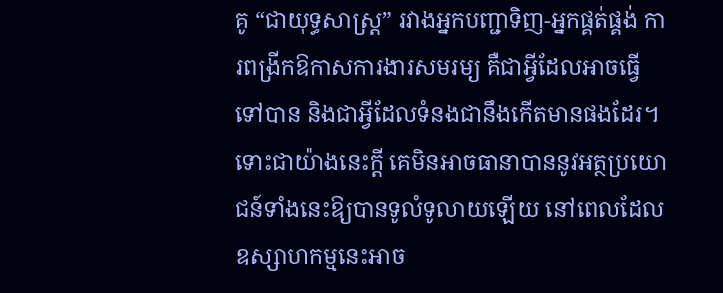គូ “ជាយុទ្ធសាស្ត្រ” រវាងអ្នកបញ្ជាទិញ-អ្នកផ្គត់ផ្គង់ ការពង្រីកឱកាសការងារសមរម្យ គឺជាអ្វីដែលអាចធ្វើទៅបាន និងជាអ្វីដែលទំនងជានឹងកើតមានផងដែរ។ ទោះជាយ៉ាងនេះក្ដី គេមិនអាចធានាបាននូវអត្ថប្រយោជន៍ទាំងនេះឱ្យបានទូលំទូលាយឡើយ នៅពេលដែលឧស្សាហកម្មនេះអាច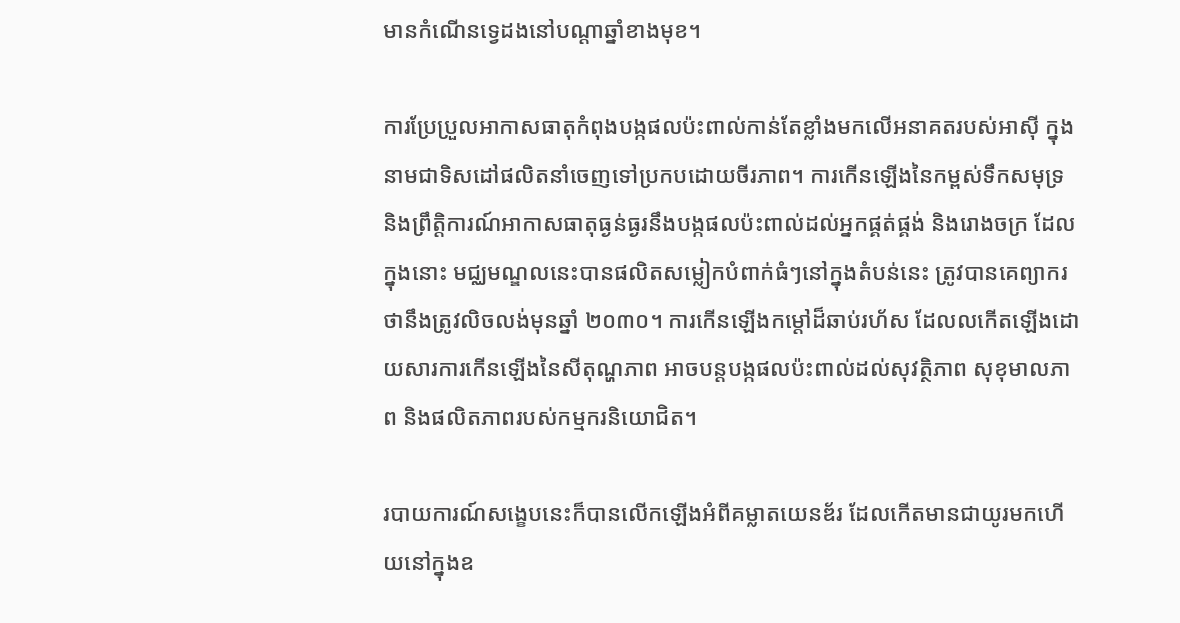មានកំណើនទ្វេដងនៅបណ្ដាឆ្នាំខាងមុខ។

ការប្រែប្រួលអាកាសធាតុកំពុងបង្កផលប៉ះពាល់កាន់តែខ្លាំងមកលើអនាគតរបស់អាស៊ី ក្នុងនាមជាទិសដៅផលិតនាំចេញទៅប្រកបដោយចីរភាព។ ការកើនឡើងនៃកម្ពស់ទឹកសមុទ្រ និងព្រឹតិ្តការណ៍អាកាសធាតុធ្ងន់ធ្ងរនឹងបង្កផលប៉ះពាល់ដល់អ្នកផ្គត់ផ្គង់ និងរោងចក្រ ដែលក្នុងនោះ មជ្ឈមណ្ឌលនេះបានផលិតសម្លៀកបំពាក់ធំៗនៅក្នុងតំបន់នេះ ត្រូវបានគេព្យាករថានឹងត្រូវលិចលង់មុនឆ្នាំ ២០៣០។ ការកើនឡើងកម្ដៅដ៏ឆាប់រហ័ស ដែលលកើតឡើងដោយសារការកើនឡើងនៃសីតុណ្ហភាព អាចបន្តបង្កផលប៉ះពាល់ដល់សុវត្ថិភាព សុខុមាលភាព និងផលិតភាពរបស់កម្មករនិយោជិត។

របាយការណ៍សង្ខេបនេះក៏បានលើកឡើងអំពីគម្លាតយេនឌ័រ ដែលកើតមានជាយូរមកហើយនៅក្នុងឧ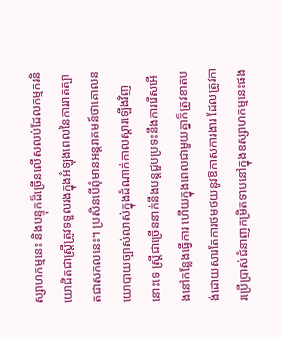ស្សាហកម្មនេះ និងបន្ទុកដ៏ច្រើនលើសលប់ដែលកម្មករនិយោជិតជាស្ត្រីត្រូវទទួលរងក្នុងអំឡុងពេលនៃការរាតត្បាតជាសកលនេះ។ ប្រសិនបើពុំមានអន្តរាគមន៍ថាគោលនយោបាយច្បាស់លាស់ក្នុងដំណាក់កាលស្ដារឡើងវិញនោះទេ ស្ត្រីជាច្រើននាក់នឹងបន្តជួបប្រទះនឹងការរើសអើងនៅកន្លែងធ្វើការ ហើយក្នុងពេលជាមួយគ្នាក៏ត្រូវខាតបង់ដោយសារតែការថមថយនូវឱកាសការងារ ដែលត្រូវការប្រើប្រាស់ជំនាញកម្រិតទាបនៅក្នុងឧស្សាហកម្មនេះផង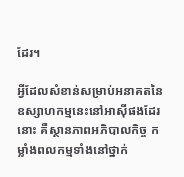ដែរ។

អ្វីដែលសំខាន់សម្រាប់អនាគតនៃឧស្សាហកម្មនេះនៅអាស៊ីផងដែរនោះ គឺស្ថានភាពអភិបាលកិច្ច កម្លាំងពលកម្មទាំងនៅថ្នាក់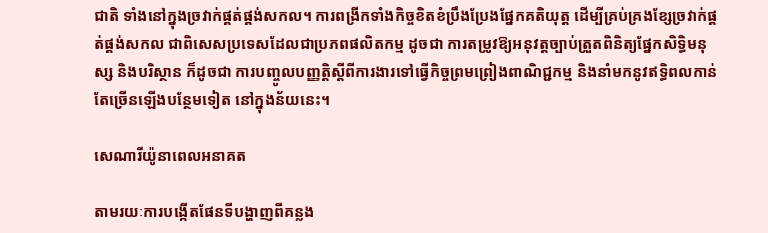ជាតិ ទាំងនៅក្នុងច្រវាក់ផ្គត់ផ្គង់សកល។ ការពង្រីកទាំងកិច្ចខិតខំប្រឹងប្រែងផ្នែកគតិយុត្ត ដើម្បីគ្រប់គ្រងខ្សែច្រវាក់ផ្គត់ផ្គង់សកល ជាពិសេសប្រទេសដែលជាប្រភពផលិតកម្ម ដូចជា ការតម្រូវឱ្យអនុវត្តច្បាប់ត្រួតពិនិត្យផ្នែកសិទ្ធិមនុស្ស និងបរិស្ថាន ក៏ដូចជា ការបញ្ចូលបញ្ញត្តិស្ដីពីការងារទៅធ្វើកិច្ចព្រមព្រៀងពាណិជ្ជកម្ម និងនាំមកនូវឥទ្ធិពលកាន់តែច្រើនឡើងបន្ថែមទៀត នៅក្នុងន័យនេះ។

សេណារីយ៉ូនាពេលអនាគត

តាមរយៈការបង្កើតផែនទីបង្ហាញពីគន្លង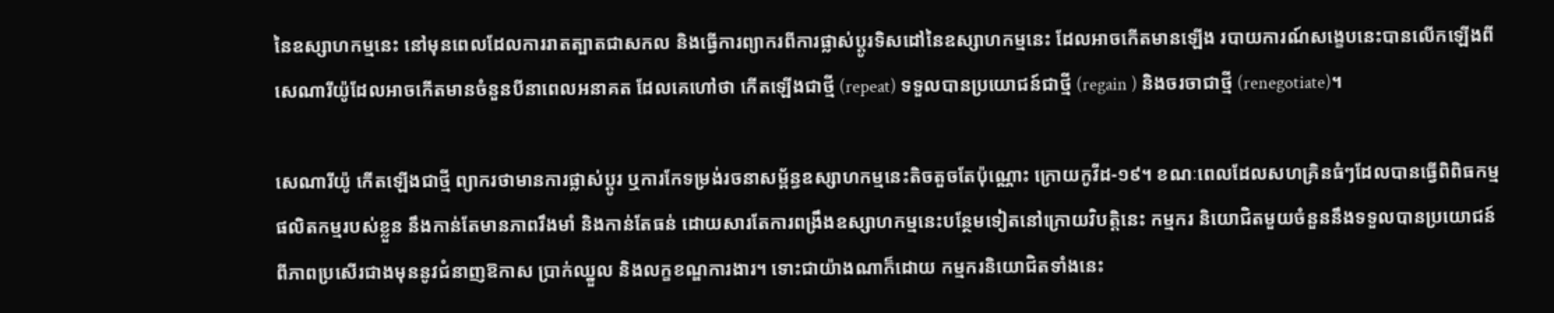នៃឧស្សាហកម្មនេះ នៅមុនពេលដែលការរាតត្បាតជាសកល និងធ្វើការព្យាករពីការផ្លាស់ប្តូរទិសដៅនៃឧស្សាហកម្មនេះ ដែលអាចកើតមានឡើង របាយការណ៍សង្ខេបនេះបានលើកឡើងពីសេណារីយ៉ូដែលអាចកើតមានចំនួនបីនាពេលអនាគត ដែលគេហៅថា កើតឡើងជាថ្មី (repeat) ទទួលបានប្រយោជន៍ជាថ្មី (regain ) និងចរចាជាថ្មី (renegotiate)។

សេណារីយ៉ូ កើតឡើងជាថ្មី ព្យាករថាមានការផ្លាស់ប្តូរ ឬការកែទម្រង់រចនាសម្ព័ន្ធឧស្សាហកម្មនេះតិចតួចតែប៉ុណ្ណោះ ក្រោយកូវីដ-១៩។ ខណៈពេលដែលសហគ្រិនធំៗដែលបានធ្វើពិពិធកម្មផលិតកម្មរបស់ខ្លួន នឹងកាន់តែមានភាពរឹងមាំ និងកាន់តែធន់ ដោយសារតែការពង្រឹងឧស្សាហកម្មនេះបន្ថែមទៀតនៅក្រោយវិបត្តិនេះ កម្មករ និយោជិតមួយចំនួននឹងទទួលបានប្រយោជន៍ពីភាពប្រសើរជាងមុននូវជំនាញឱកាស ប្រាក់ឈ្នួល និងលក្ខខណ្ឌការងារ។ ទោះជាយ៉ាងណាក៏ដោយ កម្មករនិយោជិតទាំងនេះ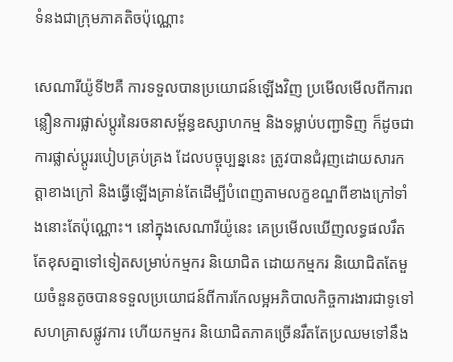ទំនងជាក្រុមភាគតិចប៉ុណ្ណោះ

សេណារីយ៉ូទី២គឺ ការទទួលបានប្រយោជន៍ឡើងវិញ ប្រមើលមើលពីការពន្លឿនការផ្លាស់ប្តូរនៃរចនាសម្ព័ន្ធឧស្សាហកម្ម និងទម្លាប់បញ្ជាទិញ ក៏ដូចជា ការផ្លាស់ប្ដូររបៀបគ្រប់គ្រង ដែលបច្ចុប្បន្ននេះ ត្រូវបានជំរុញដោយសារកត្តាខាងក្រៅ និងធ្វើឡើងគ្រាន់តែដើម្បីបំពេញតាមលក្ខខណ្ឌពីខាងក្រៅទាំងនោះតែប៉ុណ្ណោះ។ នៅក្នុងសេណារីយ៉ូនេះ គេប្រមើលឃើញលទ្ធផលរឹតតែខុសគ្នាទៅទៀតសម្រាប់កម្មករ និយោជិត ដោយកម្មករ និយោជិតតែមួយចំនួនតូចបានទទួលប្រយោជន៍ពីការកែលម្អអភិបាលកិច្ចការងារជាទូទៅ សហគ្រាសផ្លូវការ ហើយកម្មករ និយោជិតភាគច្រើនរឹតតែប្រឈមទៅនឹង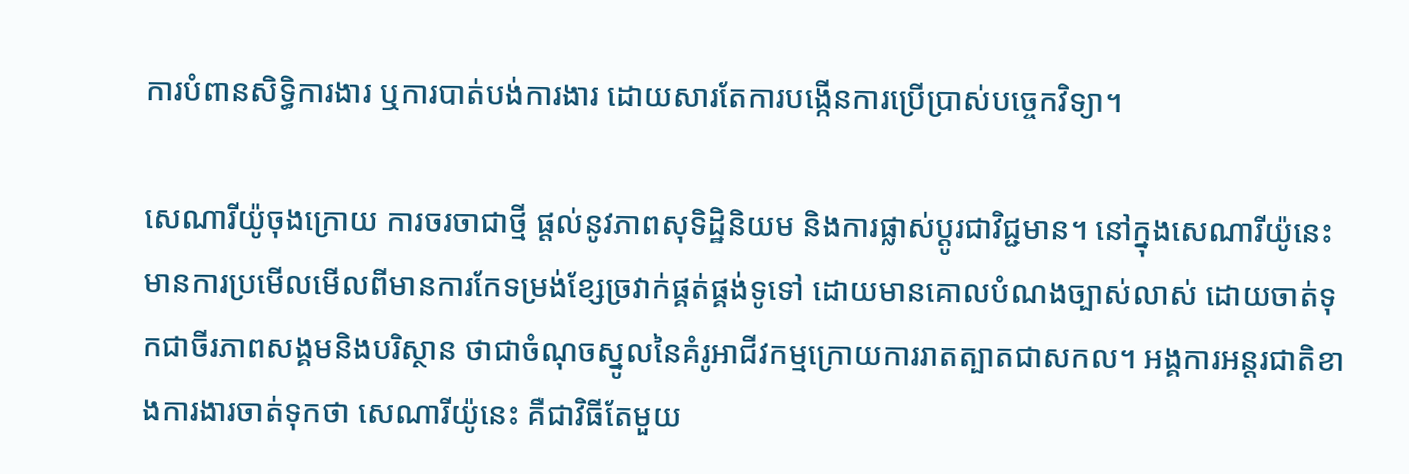ការបំពានសិទ្ធិការងារ ឬការបាត់បង់ការងារ ដោយសារតែការបង្កើនការប្រើប្រាស់បច្ចេកវិទ្យា។

សេណារីយ៉ូចុងក្រោយ ការចរចាជាថ្មី ផ្ដល់នូវភាពសុទិដ្ឋិនិយម និងការផ្លាស់ប្ដូរជាវិជ្ជមាន។ នៅក្នុងសេណារីយ៉ូនេះ មានការប្រមើលមើលពីមានការកែទម្រង់ខ្សែច្រវាក់ផ្គត់ផ្គង់ទូទៅ ដោយមានគោលបំណងច្បាស់លាស់ ដោយចាត់ទុកជាចីរភាពសង្គមនិងបរិស្ថាន ថាជាចំណុចស្នូលនៃគំរូអាជីវកម្មក្រោយការរាតត្បាតជាសកល។ អង្គការអន្តរជាតិខាងការងារចាត់ទុកថា សេណារីយ៉ូនេះ គឺជាវិធីតែមួយ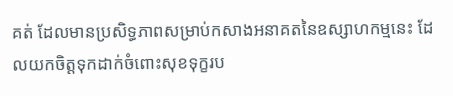គត់ ដែលមានប្រសិទ្ធភាពសម្រាប់កសាងអនាគតនៃឧស្សាហកម្មនេះ ដែលយកចិត្តទុកដាក់ចំពោះសុខទុក្ខរប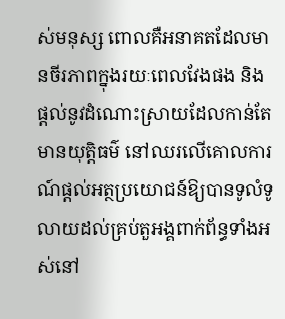ស់មនុស្ស ពោលគឺអនាគតដែលមានចីរភាពក្នុងរយៈពេលវែងផង និងផ្តល់នូវដំណោះស្រាយដែលកាន់តែមានយុត្តិធម៌ នៅឈរលើគោលការណ៍ផ្ដល់អត្ថប្រយោជន៍ឱ្យបានទូលំទូលាយដល់គ្រប់តួអង្គពាក់ព័ន្ធទាំងអស់នៅ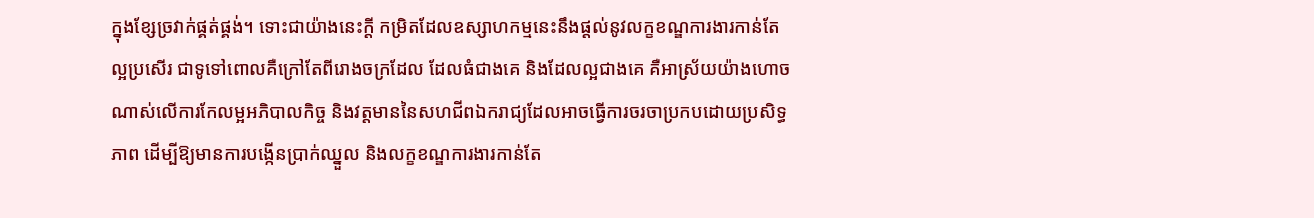ក្នុងខ្សែច្រវាក់ផ្គត់ផ្គង់។ ទោះជាយ៉ាងនេះក្ដី កម្រិតដែលឧស្សាហកម្មនេះនឹងផ្តល់នូវលក្ខខណ្ឌការងារកាន់តែល្អប្រសើរ ជាទូទៅពោលគឺក្រៅតែពីរោងចក្រដែល ដែលធំជាងគេ និងដែលល្អជាងគេ គឺអាស្រ័យយ៉ាងហោចណាស់លើការកែលម្អអភិបាលកិច្ច និងវត្តមាននៃសហជីពឯករាជ្យដែលអាចធ្វើការចរចាប្រកបដោយប្រសិទ្ធភាព ដើម្បីឱ្យមានការបង្កើនប្រាក់ឈ្នួល និងលក្ខខណ្ឌការងារកាន់តែ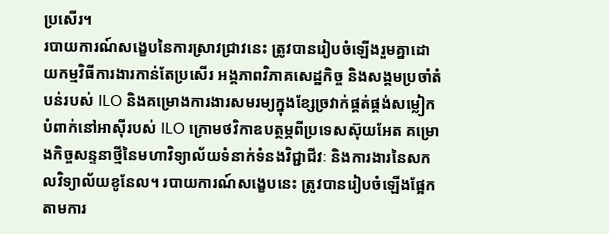ប្រសើរ។
របាយការណ៍សង្ខេបនៃការស្រាវជ្រាវនេះ ត្រូវបានរៀបចំឡើងរួមគ្នាដោយកម្មវិធីការងារកាន់តែប្រសើរ អង្គភាពវិភាគសេដ្ឋកិច្ច និងសង្គមប្រចាំតំបន់របស់ ILO និងគម្រោងការងារសមរម្យក្នុងខ្សែច្រវាក់ផ្គត់ផ្គង់សម្លៀកបំពាក់នៅអាស៊ីរបស់ ILO ក្រោមថវិកាឧបត្ថម្ភពីប្រទេសស៊ុយអែត គម្រោងកិច្ចសន្ទនាថ្មីនៃមហាវិទ្យាល័យទំនាក់ទំនងវិជ្ជាជីវៈ និងការងារនៃសកលវិទ្យាល័យខូនែល។ របាយការណ៍សង្ខេបនេះ ត្រូវបានរៀបចំឡើងផ្អែកតាមការ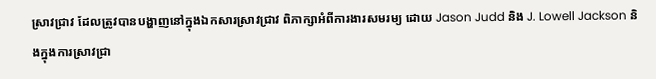ស្រាវជ្រាវ ដែលត្រូវបានបង្ហាញនៅក្នុងឯកសារស្រាវជ្រាវ ពិភាក្សាអំពីការងារសមរម្យ ដោយ Jason Judd និង J. Lowell Jackson និងក្នុងការស្រាវជ្រា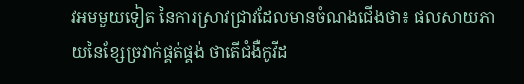វអមមួយទៀត នៃការស្រាវជ្រាវដែលមានចំណងជើងថា៖ ផលសាយភាយនៃខ្សែច្រវាក់ផ្គត់ផ្គង់ ថាតើជំងឺកូវីដ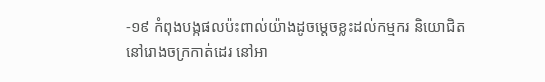-១៩ កំពុងបង្កផលប៉ះពាល់យ៉ាងដូចម្តេចខ្លះដល់កម្មករ និយោជិតនៅរោងចក្រកាត់ដេរ នៅអា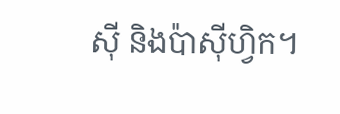ស៊ី និងប៉ាស៊ីហ្វិក។